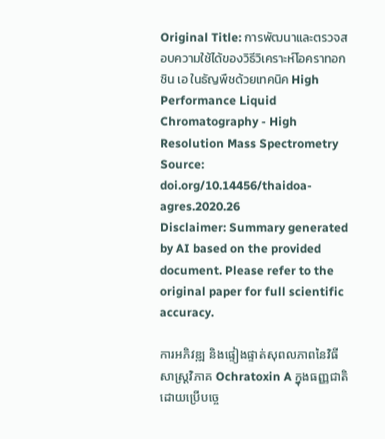Original Title: การพัฒนาและตรวจสอบความใช้ได้ของวิธีวิเคราะห์โอคราทอกซิน เอ ในธัญพืชด้วยเทคนิค High Performance Liquid Chromatography - High Resolution Mass Spectrometry
Source: doi.org/10.14456/thaidoa-agres.2020.26
Disclaimer: Summary generated by AI based on the provided document. Please refer to the original paper for full scientific accuracy.

ការអភិវឌ្ឍ និងផ្ទៀងផ្ទាត់សុពលភាពនៃវិធីសាស្រ្តវិភាគ Ochratoxin A ក្នុងធញ្ញជាតិដោយប្រើបច្ចេ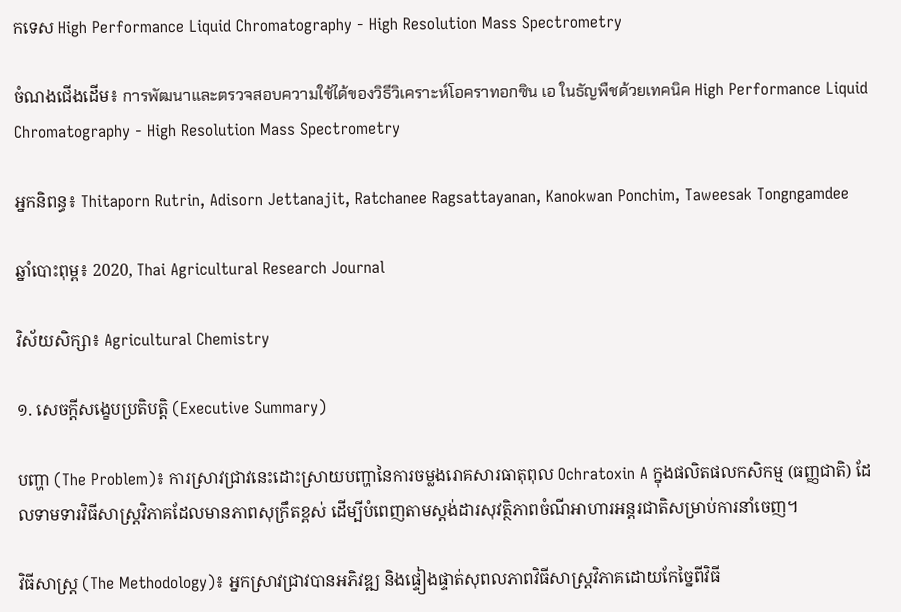កទេស High Performance Liquid Chromatography - High Resolution Mass Spectrometry

ចំណងជើងដើម៖ การพัฒนาและตรวจสอบความใช้ได้ของวิธีวิเคราะห์โอคราทอกซิน เอ ในธัญพืชด้วยเทคนิค High Performance Liquid Chromatography - High Resolution Mass Spectrometry

អ្នកនិពន្ធ៖ Thitaporn Rutrin, Adisorn Jettanajit, Ratchanee Ragsattayanan, Kanokwan Ponchim, Taweesak Tongngamdee

ឆ្នាំបោះពុម្ព៖ 2020, Thai Agricultural Research Journal

វិស័យសិក្សា៖ Agricultural Chemistry

១. សេចក្តីសង្ខេបប្រតិបត្តិ (Executive Summary)

បញ្ហា (The Problem)៖ ការស្រាវជ្រាវនេះដោះស្រាយបញ្ហានៃការចម្លងរោគសារធាតុពុល Ochratoxin A ក្នុងផលិតផលកសិកម្ម (ធញ្ញជាតិ) ដែលទាមទារវិធីសាស្ត្រវិភាគដែលមានភាពសុក្រឹតខ្ពស់ ដើម្បីបំពេញតាមស្តង់ដារសុវត្ថិភាពចំណីអាហារអន្តរជាតិសម្រាប់ការនាំចេញ។

វិធីសាស្ត្រ (The Methodology)៖ អ្នកស្រាវជ្រាវបានអភិវឌ្ឍ និងផ្ទៀងផ្ទាត់សុពលភាពវិធីសាស្ត្រវិភាគដោយកែច្នៃពីវិធី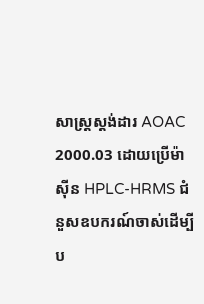សាស្ត្រស្តង់ដារ AOAC 2000.03 ដោយប្រើម៉ាស៊ីន HPLC-HRMS ជំនួសឧបករណ៍ចាស់ដើម្បីប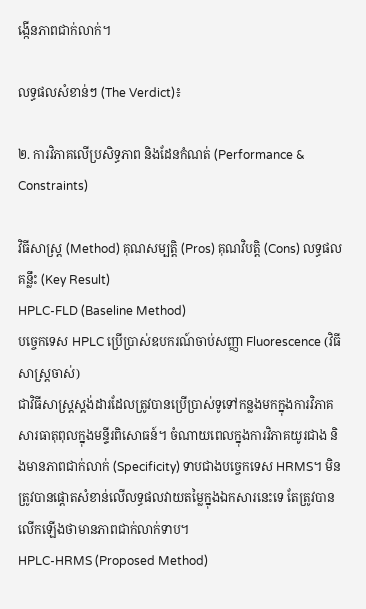ង្កើនភាពជាក់លាក់។

លទ្ធផលសំខាន់ៗ (The Verdict)៖

២. ការវិភាគលើប្រសិទ្ធភាព និងដែនកំណត់ (Performance & Constraints)

វិធីសាស្ត្រ (Method) គុណសម្បត្តិ (Pros) គុណវិបត្តិ (Cons) លទ្ធផលគន្លឹះ (Key Result)
HPLC-FLD (Baseline Method)
បច្ចេកទេស HPLC ប្រើប្រាស់ឧបករណ៍ចាប់សញ្ញា Fluorescence (វិធីសាស្ត្រចាស់)
ជាវិធីសាស្ត្រស្តង់ដារដែលត្រូវបានប្រើប្រាស់ទូទៅកន្លងមកក្នុងការវិភាគសារធាតុពុលក្នុងមន្ទីរពិសោធន៍។ ចំណាយពេលក្នុងការវិភាគយូរជាង និងមានភាពជាក់លាក់ (Specificity) ទាបជាងបច្ចេកទេស HRMS។ មិនត្រូវបានផ្តោតសំខាន់លើលទ្ធផលវាយតម្លៃក្នុងឯកសារនេះទេ តែត្រូវបានលើកឡើងថាមានភាពជាក់លាក់ទាប។
HPLC-HRMS (Proposed Method)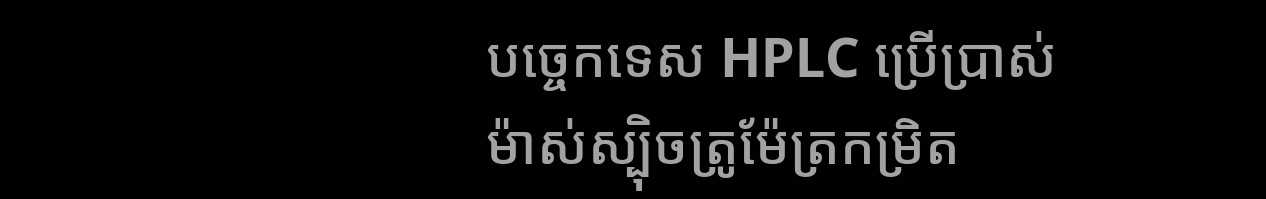បច្ចេកទេស HPLC ប្រើប្រាស់ម៉ាស់ស្ប៉ិចត្រូម៉ែត្រកម្រិត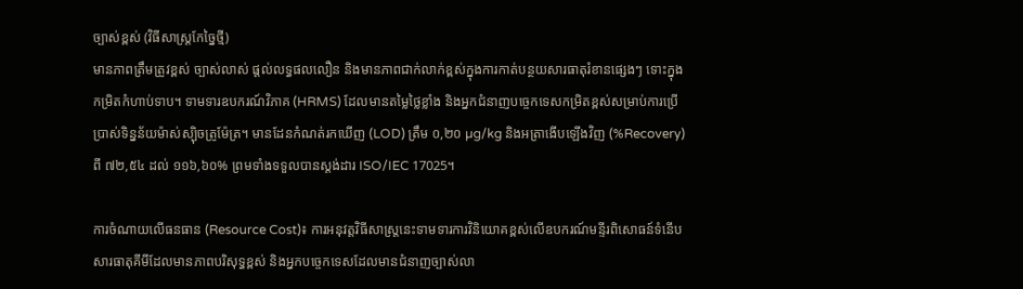ច្បាស់ខ្ពស់ (វិធីសាស្ត្រកែច្នៃថ្មី)
មានភាពត្រឹមត្រូវខ្ពស់ ច្បាស់លាស់ ផ្តល់លទ្ធផលលឿន និងមានភាពជាក់លាក់ខ្ពស់ក្នុងការកាត់បន្ថយសារធាតុរំខានផ្សេងៗ ទោះក្នុងកម្រិតកំហាប់ទាប។ ទាមទារឧបករណ៍វិភាគ (HRMS) ដែលមានតម្លៃថ្លៃខ្លាំង និងអ្នកជំនាញបច្ចេកទេសកម្រិតខ្ពស់សម្រាប់ការប្រើប្រាស់ទិន្នន័យម៉ាស់ស្ប៉ិចត្រូម៉ែត្រ។ មានដែនកំណត់រកឃើញ (LOD) ត្រឹម ០,២០ µg/kg និងអត្រាងើបឡើងវិញ (%Recovery) ពី ៧២,៥៤ ដល់ ១១៦,៦០% ព្រមទាំងទទួលបានស្តង់ដារ ISO/IEC 17025។

ការចំណាយលើធនធាន (Resource Cost)៖ ការអនុវត្តវិធីសាស្ត្រនេះទាមទារការវិនិយោគខ្ពស់លើឧបករណ៍មន្ទីរពិសោធន៍ទំនើប សារធាតុគីមីដែលមានភាពបរិសុទ្ធខ្ពស់ និងអ្នកបច្ចេកទេសដែលមានជំនាញច្បាស់លា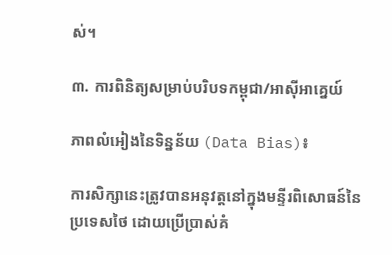ស់។

៣. ការពិនិត្យសម្រាប់បរិបទកម្ពុជា/អាស៊ីអាគ្នេយ៍

ភាពលំអៀងនៃទិន្នន័យ (Data Bias)៖

ការសិក្សានេះត្រូវបានអនុវត្តនៅក្នុងមន្ទីរពិសោធន៍នៃប្រទេសថៃ ដោយប្រើប្រាស់គំ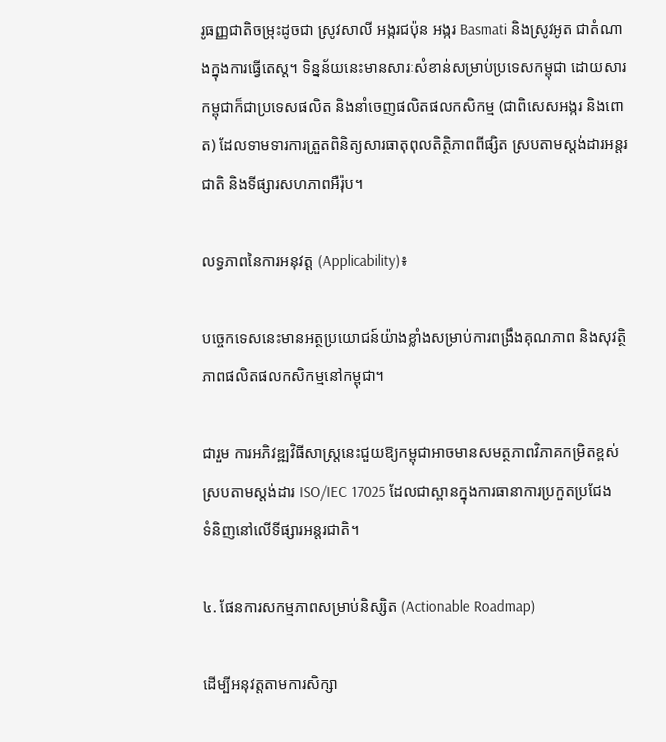រូធញ្ញជាតិចម្រុះដូចជា ស្រូវសាលី អង្ករជប៉ុន អង្ករ Basmati និងស្រូវអូត ជាតំណាងក្នុងការធ្វើតេស្ត។ ទិន្នន័យនេះមានសារៈសំខាន់សម្រាប់ប្រទេសកម្ពុជា ដោយសារកម្ពុជាក៏ជាប្រទេសផលិត និងនាំចេញផលិតផលកសិកម្ម (ជាពិសេសអង្ករ និងពោត) ដែលទាមទារការត្រួតពិនិត្យសារធាតុពុលតិត្ថិភាពពីផ្សិត ស្របតាមស្តង់ដារអន្តរជាតិ និងទីផ្សារសហភាពអឺរ៉ុប។

លទ្ធភាពនៃការអនុវត្ត (Applicability)៖

បច្ចេកទេសនេះមានអត្ថប្រយោជន៍យ៉ាងខ្លាំងសម្រាប់ការពង្រឹងគុណភាព និងសុវត្ថិភាពផលិតផលកសិកម្មនៅកម្ពុជា។

ជារួម ការអភិវឌ្ឍវិធីសាស្ត្រនេះជួយឱ្យកម្ពុជាអាចមានសមត្ថភាពវិភាគកម្រិតខ្ពស់ស្របតាមស្តង់ដារ ISO/IEC 17025 ដែលជាស្ពានក្នុងការធានាការប្រកួតប្រជែងទំនិញនៅលើទីផ្សារអន្តរជាតិ។

៤. ផែនការសកម្មភាពសម្រាប់និស្សិត (Actionable Roadmap)

ដើម្បីអនុវត្តតាមការសិក្សា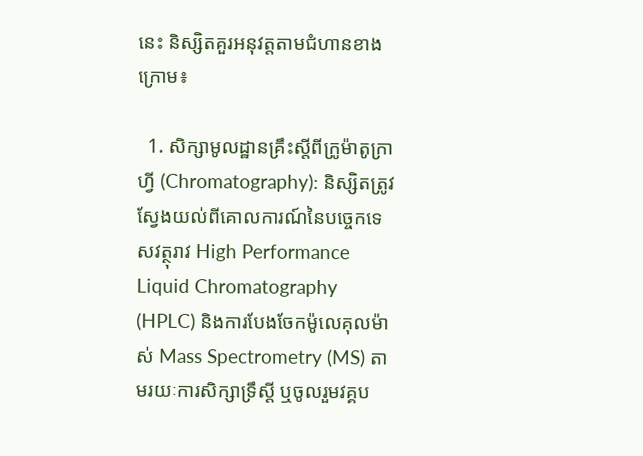នេះ និស្សិតគួរអនុវត្តតាមជំហានខាងក្រោម៖

  1. សិក្សាមូលដ្ឋានគ្រឹះស្តីពីក្រូម៉ាតូក្រាហ្វី (Chromatography): និស្សិតត្រូវស្វែងយល់ពីគោលការណ៍នៃបច្ចេកទេសវត្ថុរាវ High Performance Liquid Chromatography (HPLC) និងការបែងចែកម៉ូលេគុលម៉ាស់ Mass Spectrometry (MS) តាមរយៈការសិក្សាទ្រឹស្តី ឬចូលរួមវគ្គប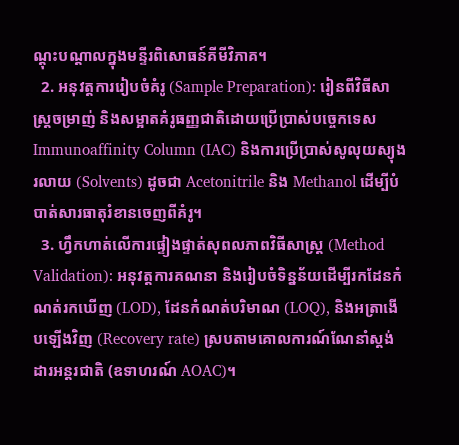ណ្តុះបណ្តាលក្នុងមន្ទីរពិសោធន៍គីមីវិភាគ។
  2. អនុវត្តការរៀបចំគំរូ (Sample Preparation): រៀនពីវិធីសាស្ត្រចម្រាញ់ និងសម្អាតគំរូធញ្ញជាតិដោយប្រើប្រាស់បច្ចេកទេស Immunoaffinity Column (IAC) និងការប្រើប្រាស់សូលុយស្យុងរលាយ (Solvents) ដូចជា Acetonitrile និង Methanol ដើម្បីបំបាត់សារធាតុរំខានចេញពីគំរូ។
  3. ហ្វឹកហាត់លើការផ្ទៀងផ្ទាត់សុពលភាពវិធីសាស្ត្រ (Method Validation): អនុវត្តការគណនា និងរៀបចំទិន្នន័យដើម្បីរកដែនកំណត់រកឃើញ (LOD), ដែនកំណត់បរិមាណ (LOQ), និងអត្រាងើបឡើងវិញ (Recovery rate) ស្របតាមគោលការណ៍ណែនាំស្តង់ដារអន្តរជាតិ (ឧទាហរណ៍ AOAC)។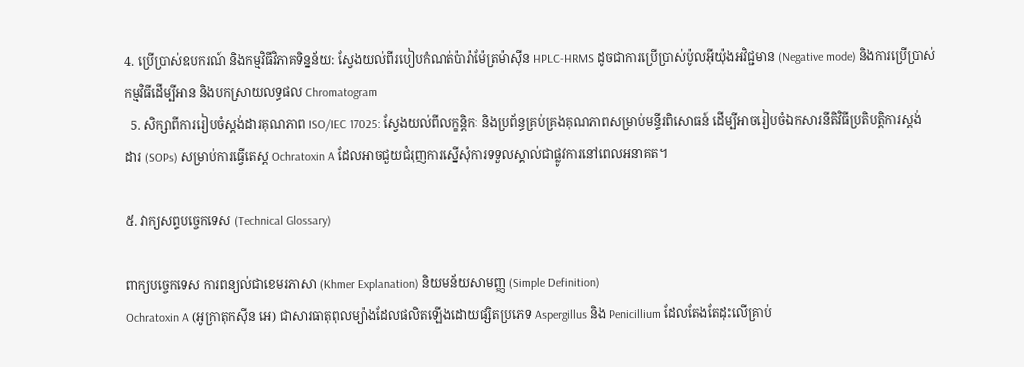4. ប្រើប្រាស់ឧបករណ៍ និងកម្មវិធីវិភាគទិន្នន័យ: ស្វែងយល់ពីរបៀបកំណត់ប៉ារ៉ាម៉ែត្រម៉ាស៊ីន HPLC-HRMS ដូចជាការប្រើប្រាស់ប៉ូលអ៊ីយ៉ុងអវិជ្ជមាន (Negative mode) និងការប្រើប្រាស់កម្មវិធីដើម្បីអាន និងបកស្រាយលទ្ធផល Chromatogram
  5. សិក្សាពីការរៀបចំស្តង់ដារគុណភាព ISO/IEC 17025: ស្វែងយល់ពីលក្ខន្តិកៈ និងប្រព័ន្ធគ្រប់គ្រងគុណភាពសម្រាប់មន្ទីរពិសោធន៍ ដើម្បីអាចរៀបចំឯកសារនីតិវិធីប្រតិបត្តិការស្តង់ដារ (SOPs) សម្រាប់ការធ្វើតេស្ត Ochratoxin A ដែលអាចជួយជំរុញការស្នើសុំការទទួលស្គាល់ជាផ្លូវការនៅពេលអនាគត។

៥. វាក្យសព្ទបច្ចេកទេស (Technical Glossary)

ពាក្យបច្ចេកទេស ការពន្យល់ជាខេមរភាសា (Khmer Explanation) និយមន័យសាមញ្ញ (Simple Definition)
Ochratoxin A (អូក្រាតុកស៊ីន អេ) ជាសារធាតុពុលម្យ៉ាងដែលផលិតឡើងដោយផ្សិតប្រភេទ Aspergillus និង Penicillium ដែលតែងតែដុះលើគ្រាប់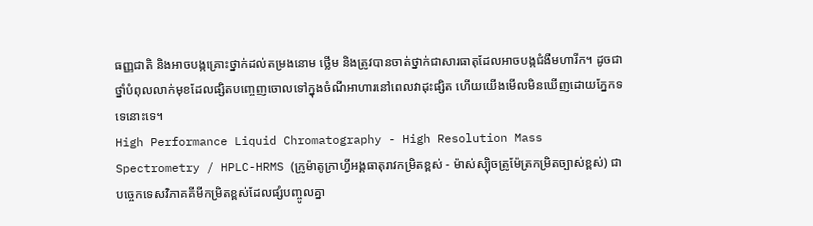ធញ្ញជាតិ និងអាចបង្កគ្រោះថ្នាក់ដល់តម្រងនោម ថ្លើម និងត្រូវបានចាត់ថ្នាក់ជាសារធាតុដែលអាចបង្កជំងឺមហារីក។ ដូចជាថ្នាំបំពុលលាក់មុខដែលផ្សិតបញ្ចេញចោលទៅក្នុងចំណីអាហារនៅពេលវាដុះផ្សិត ហើយយើងមើលមិនឃើញដោយភ្នែកទទេនោះទេ។
High Performance Liquid Chromatography - High Resolution Mass Spectrometry / HPLC-HRMS (ក្រូម៉ាតូក្រាហ្វីអង្គធាតុរាវកម្រិតខ្ពស់ - ម៉ាស់ស្ប៉ិចត្រូម៉ែត្រកម្រិតច្បាស់ខ្ពស់) ជាបច្ចេកទេសវិភាគគីមីកម្រិតខ្ពស់ដែលផ្សំបញ្ចូលគ្នា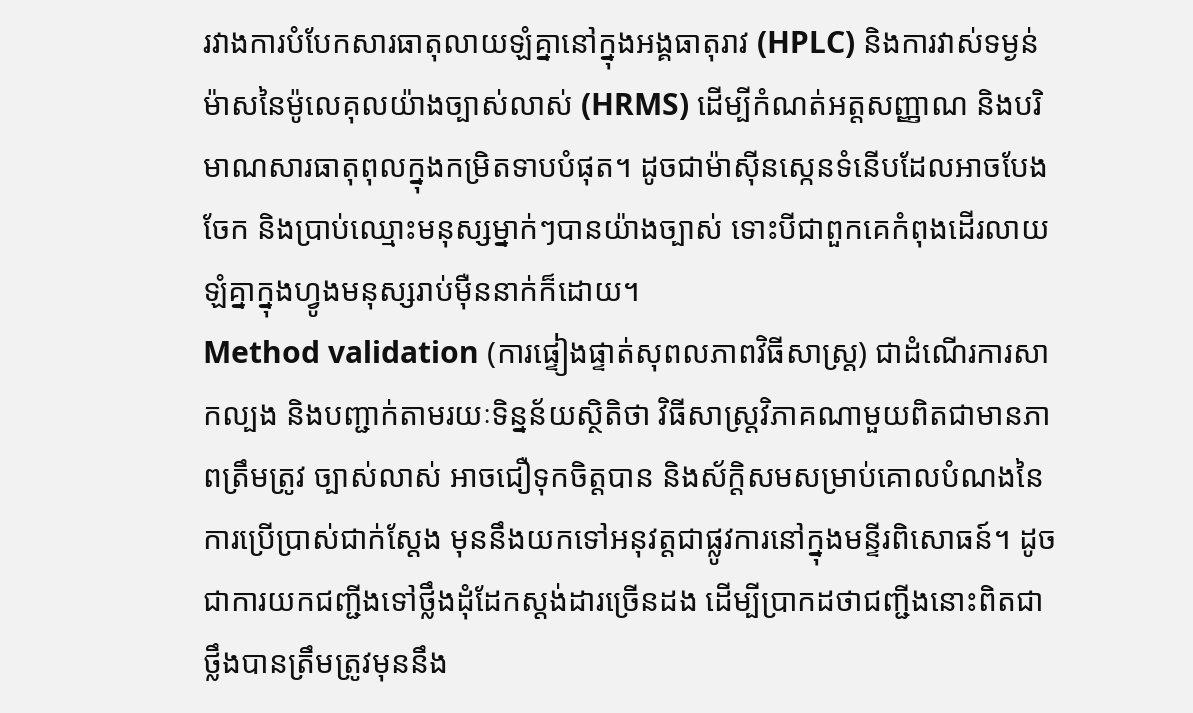រវាងការបំបែកសារធាតុលាយឡំគ្នានៅក្នុងអង្គធាតុរាវ (HPLC) និងការវាស់ទម្ងន់ម៉ាសនៃម៉ូលេគុលយ៉ាងច្បាស់លាស់ (HRMS) ដើម្បីកំណត់អត្តសញ្ញាណ និងបរិមាណសារធាតុពុលក្នុងកម្រិតទាបបំផុត។ ដូចជាម៉ាស៊ីនស្កេនទំនើបដែលអាចបែងចែក និងប្រាប់ឈ្មោះមនុស្សម្នាក់ៗបានយ៉ាងច្បាស់ ទោះបីជាពួកគេកំពុងដើរលាយឡំគ្នាក្នុងហ្វូងមនុស្សរាប់ម៉ឺននាក់ក៏ដោយ។
Method validation (ការផ្ទៀងផ្ទាត់សុពលភាពវិធីសាស្ត្រ) ជាដំណើរការសាកល្បង និងបញ្ជាក់តាមរយៈទិន្នន័យស្ថិតិថា វិធីសាស្ត្រវិភាគណាមួយពិតជាមានភាពត្រឹមត្រូវ ច្បាស់លាស់ អាចជឿទុកចិត្តបាន និងស័ក្តិសមសម្រាប់គោលបំណងនៃការប្រើប្រាស់ជាក់ស្តែង មុននឹងយកទៅអនុវត្តជាផ្លូវការនៅក្នុងមន្ទីរពិសោធន៍។ ដូចជាការយកជញ្ជីងទៅថ្លឹងដុំដែកស្តង់ដារច្រើនដង ដើម្បីប្រាកដថាជញ្ជីងនោះពិតជាថ្លឹងបានត្រឹមត្រូវមុននឹង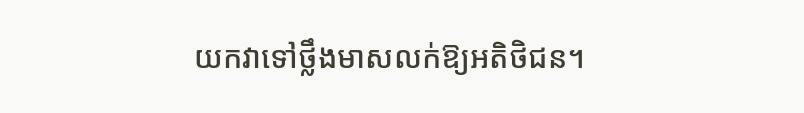យកវាទៅថ្លឹងមាសលក់ឱ្យអតិថិជន។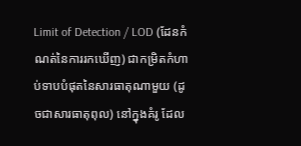Limit of Detection / LOD (ដែនកំណត់នៃការរកឃើញ) ជាកម្រិតកំហាប់ទាបបំផុតនៃសារធាតុណាមួយ (ដូចជាសារធាតុពុល) នៅក្នុងគំរូ ដែល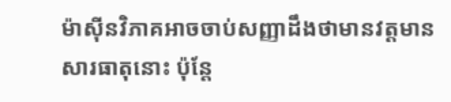ម៉ាស៊ីនវិភាគអាចចាប់សញ្ញាដឹងថាមានវត្តមានសារធាតុនោះ ប៉ុន្តែ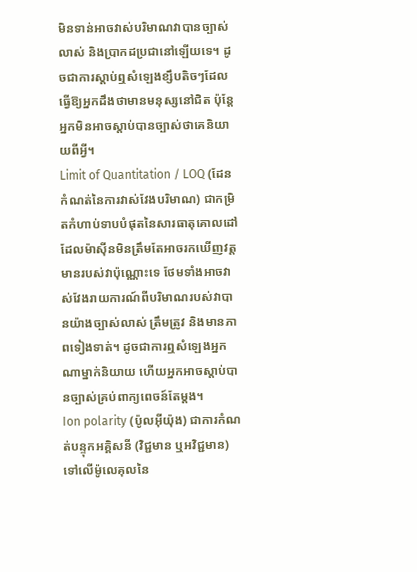មិនទាន់អាចវាស់បរិមាណវាបានច្បាស់លាស់ និងប្រាកដប្រជានៅឡើយទេ។ ដូចជាការស្តាប់ឮសំឡេងខ្សឹបតិចៗដែលធ្វើឱ្យអ្នកដឹងថាមានមនុស្សនៅជិត ប៉ុន្តែអ្នកមិនអាចស្តាប់បានច្បាស់ថាគេនិយាយពីអ្វី។
Limit of Quantitation / LOQ (ដែនកំណត់នៃការវាស់វែងបរិមាណ) ជាកម្រិតកំហាប់ទាបបំផុតនៃសារធាតុគោលដៅ ដែលម៉ាស៊ីនមិនត្រឹមតែអាចរកឃើញវត្តមានរបស់វាប៉ុណ្ណោះទេ ថែមទាំងអាចវាស់វែងរាយការណ៍ពីបរិមាណរបស់វាបានយ៉ាងច្បាស់លាស់ ត្រឹមត្រូវ និងមានភាពទៀងទាត់។ ដូចជាការឮសំឡេងអ្នកណាម្នាក់និយាយ ហើយអ្នកអាចស្តាប់បានច្បាស់គ្រប់ពាក្យពេចន៍តែម្តង។
Ion polarity (ប៉ូលអ៊ីយ៉ុង) ជាការកំណត់បន្ទុកអគ្គិសនី (វិជ្ជមាន ឬអវិជ្ជមាន) ទៅលើម៉ូលេគុលនៃ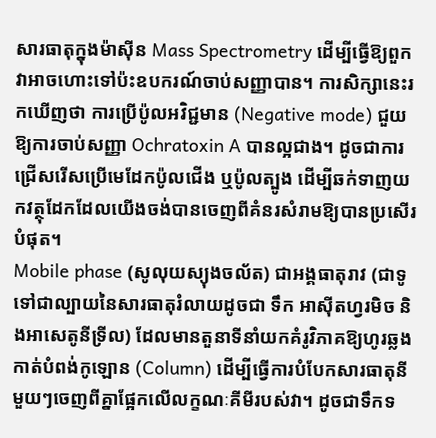សារធាតុក្នុងម៉ាស៊ីន Mass Spectrometry ដើម្បីធ្វើឱ្យពួកវាអាចហោះទៅប៉ះឧបករណ៍ចាប់សញ្ញាបាន។ ការសិក្សានេះរកឃើញថា ការប្រើប៉ូលអវិជ្ជមាន (Negative mode) ជួយឱ្យការចាប់សញ្ញា Ochratoxin A បានល្អជាង។ ដូចជាការជ្រើសរើសប្រើមេដែកប៉ូលជើង ឬប៉ូលត្បូង ដើម្បីឆក់ទាញយកវត្ថុដែកដែលយើងចង់បានចេញពីគំនរសំរាមឱ្យបានប្រសើរបំផុត។
Mobile phase (សូលុយស្យុងចល័ត) ជាអង្គធាតុរាវ (ជាទូទៅជាល្បាយនៃសារធាតុរំលាយដូចជា ទឹក អាស៊ីតហ្វរមិច និងអាសេតូនីទ្រីល) ដែលមានតួនាទីនាំយកគំរូវិភាគឱ្យហូរឆ្លងកាត់បំពង់កូឡោន (Column) ដើម្បីធ្វើការបំបែកសារធាតុនីមួយៗចេញពីគ្នាផ្អែកលើលក្ខណៈគីមីរបស់វា។ ដូចជាទឹកទ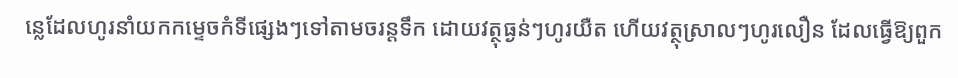ន្លេដែលហូរនាំយកកម្ទេចកំទីផ្សេងៗទៅតាមចរន្តទឹក ដោយវត្ថុធ្ងន់ៗហូរយឺត ហើយវត្ថុស្រាលៗហូរលឿន ដែលធ្វើឱ្យពួក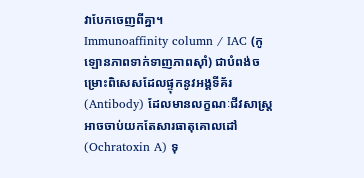វាបែកចេញពីគ្នា។
Immunoaffinity column / IAC (កូឡោនភាពទាក់ទាញភាពស៊ាំ) ជាបំពង់ចម្រោះពិសេសដែលផ្ទុកនូវអង្គទីគ័រ (Antibody) ដែលមានលក្ខណៈជីវសាស្ត្រអាចចាប់យកតែសារធាតុគោលដៅ (Ochratoxin A) ទុ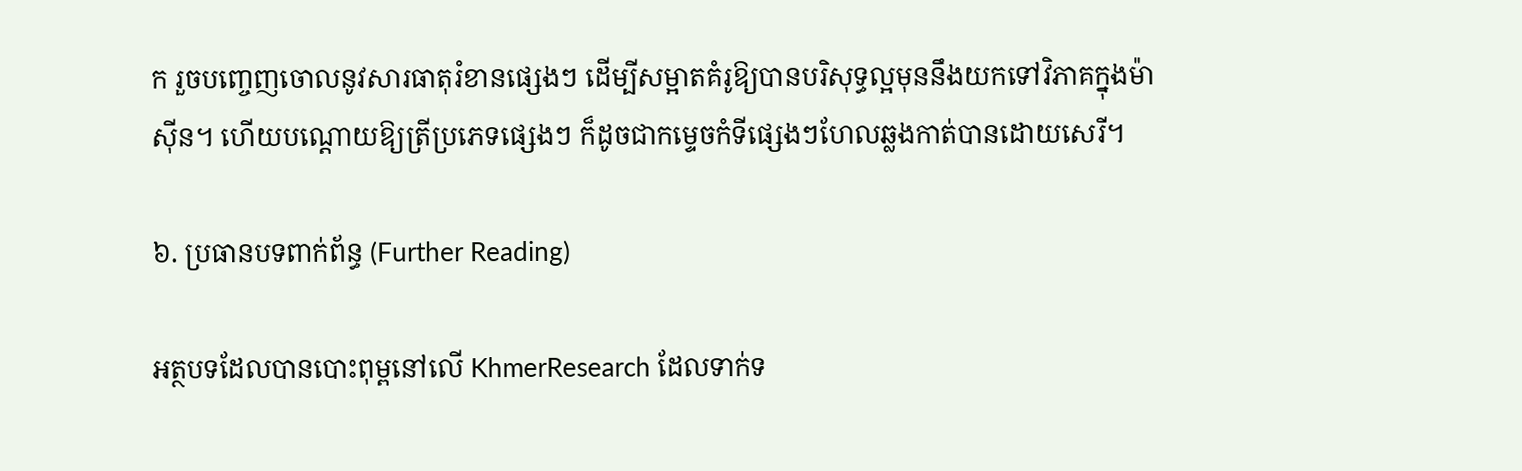ក រួចបញ្ចេញចោលនូវសារធាតុរំខានផ្សេងៗ ដើម្បីសម្អាតគំរូឱ្យបានបរិសុទ្ធល្អមុននឹងយកទៅវិភាគក្នុងម៉ាស៊ីន។ ហើយបណ្តោយឱ្យត្រីប្រភេទផ្សេងៗ ក៏ដូចជាកម្ទេចកំទីផ្សេងៗហែលឆ្លងកាត់បានដោយសេរី។

៦. ប្រធានបទពាក់ព័ន្ធ (Further Reading)

អត្ថបទដែលបានបោះពុម្ពនៅលើ KhmerResearch ដែលទាក់ទ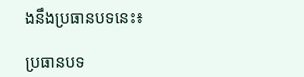ងនឹងប្រធានបទនេះ៖

ប្រធានបទ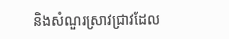និងសំណួរស្រាវជ្រាវដែល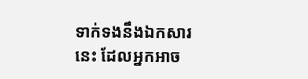ទាក់ទងនឹងឯកសារនេះ ដែលអ្នកអាច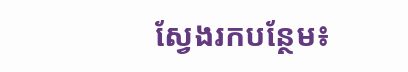ស្វែងរកបន្ថែម៖